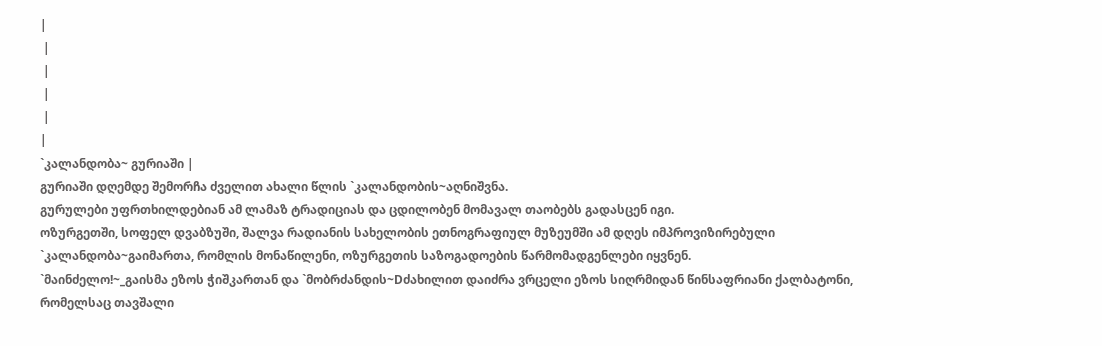|
 |
 |
 |
 |
|
`კალანდობა~ გურიაში |
გურიაში დღემდე შემორჩა ძველით ახალი წლის `კალანდობის~აღნიშვნა.
გურულები უფრთხილდებიან ამ ლამაზ ტრადიციას და ცდილობენ მომავალ თაობებს გადასცენ იგი.
ოზურგეთში, სოფელ დვაბზუში, შალვა რადიანის სახელობის ეთნოგრაფიულ მუზეუმში ამ დღეს იმპროვიზირებული `კალანდობა~გაიმართა, რომლის მონაწილენი, ოზურგეთის საზოგადოების წარმომადგენლები იყვნენ.
`მაინძელო!~_გაისმა ეზოს ჭიშკართან და `მობრძანდის~Dძახილით დაიძრა ვრცელი ეზოს სიღრმიდან წინსაფრიანი ქალბატონი, რომელსაც თავშალი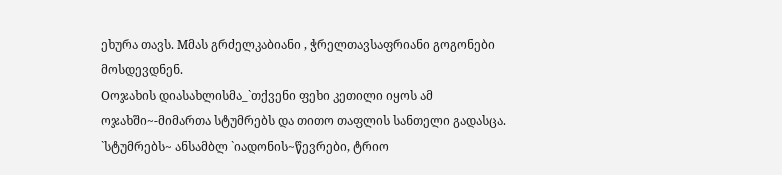ეხურა თავს. Mმას გრძელკაბიანი , ჭრელთავსაფრიანი გოგონები მოსდევდნენ.
Oოჯახის დიასახლისმა_`თქვენი ფეხი კეთილი იყოს ამ ოჯახში~-მიმართა სტუმრებს და თითო თაფლის სანთელი გადასცა.
`სტუმრებს~ ანსამბლ `იადონის~წევრები, ტრიო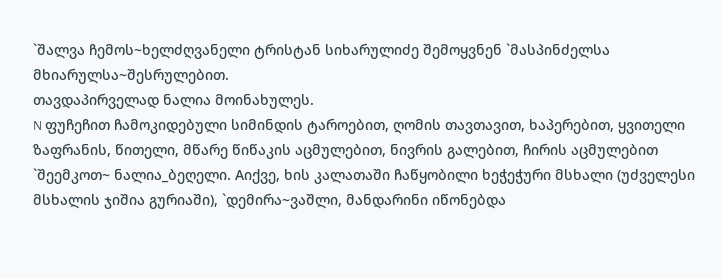`შალვა ჩემოს~ხელძღვანელი ტრისტან სიხარულიძე შემოყვნენ `მასპინძელსა მხიარულსა~შესრულებით.
თავდაპირველად ნალია მოინახულეს.
N ფუჩეჩით ჩამოკიდებული სიმინდის ტაროებით, ღომის თავთავით, ხაპერებით, ყვითელი ზაფრანის, წითელი, მწარე წიწაკის აცმულებით, ნივრის გალებით, ჩირის აცმულებით `შეემკოთ~ ნალია_ბეღელი. Aიქვე, ხის კალათაში ჩაწყობილი ხეჭეჭური მსხალი (უძველესი მსხალის ჯიშია გურიაში), `დემირა~ვაშლი, მანდარინი იწონებდა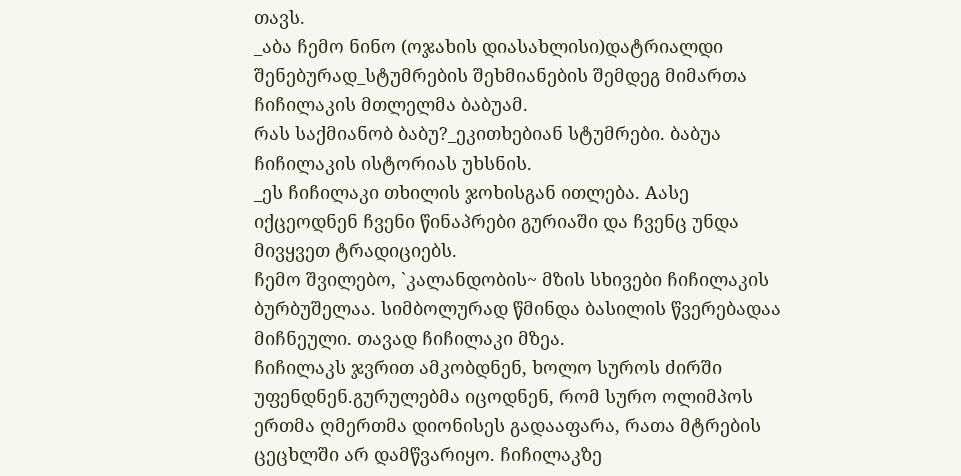თავს.
_აბა ჩემო ნინო (ოჯახის დიასახლისი)დატრიალდი შენებურად_სტუმრების შეხმიანების შემდეგ მიმართა ჩიჩილაკის მთლელმა ბაბუამ.
რას საქმიანობ ბაბუ?_ეკითხებიან სტუმრები. ბაბუა ჩიჩილაკის ისტორიას უხსნის.
_ეს ჩიჩილაკი თხილის ჯოხისგან ითლება. Aასე იქცეოდნენ ჩვენი წინაპრები გურიაში და ჩვენც უნდა მივყვეთ ტრადიციებს.
ჩემო შვილებო, `კალანდობის~ მზის სხივები ჩიჩილაკის ბურბუშელაა. სიმბოლურად წმინდა ბასილის წვერებადაა მიჩნეული. თავად ჩიჩილაკი მზეა.
ჩიჩილაკს ჯვრით ამკობდნენ, ხოლო სუროს ძირში უფენდნენ.გურულებმა იცოდნენ, რომ სურო ოლიმპოს ერთმა ღმერთმა დიონისეს გადააფარა, რათა მტრების ცეცხლში არ დამწვარიყო. ჩიჩილაკზე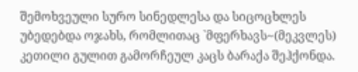შემოხვეული სურო სინედლესა და სიცოცხლეს უბედებდა ოჯახს, რომლითაც `მფერხავს~(მეკვლეს) კეთილი გულით გამორჩეულ კაცს ბარაქა შეჰქონდა.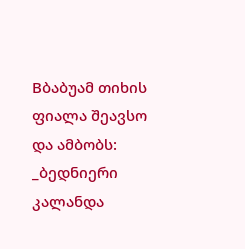Bბაბუამ თიხის ფიალა შეავსო და ამბობს:
_ბედნიერი კალანდა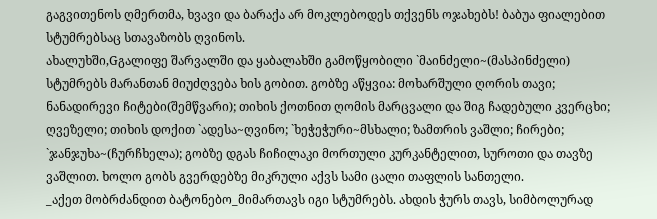გაგვითენოს ღმერთმა, ხვავი და ბარაქა არ მოკლებოდეს თქვენს ოჯახებს! ბაბუა ფიალებით სტუმრებსაც სთავაზობს ღვინოს.
ახალუხში,Gგალიფე შარვალში და ყაბალახში გამოწყობილი `მაინძელი~(მასპინძელი) სტუმრებს მარანთან მიუძღვება ხის გობით. გობზე აწყვია: მოხარშული ღორის თავი; ნანადირევი ჩიტები(შემწვარი); თიხის ქოთნით ღომის მარცვალი და შიგ ჩადებული კვერცხი; ღვეზელი; თიხის დოქით `ადესა~ღვინო; `ხეჭეჭური~მსხალი; ზამთრის ვაშლი; ჩირები; `ჯანჯუხა~(ჩურჩხელა); გობზე დგას ჩიჩილაკი მორთული კურკანტელით, სუროთი და თავზე ვაშლით. ხოლო გობს გვერდებზე მიკრული აქვს სამი ცალი თაფლის სანთელი.
_აქეთ მობრძანდით ბატონებო_მიმართავს იგი სტუმრებს. ახდის ჭურს თავს, სიმბოლურად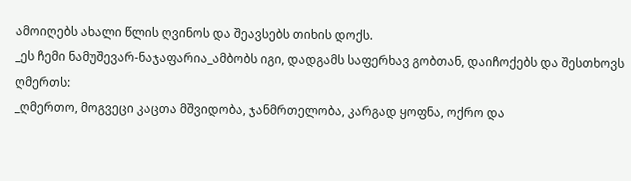ამოიღებს ახალი წლის ღვინოს და შეავსებს თიხის დოქს.
_ეს ჩემი ნამუშევარ-ნაჯაფარია_ამბობს იგი, დადგამს საფერხავ გობთან, დაიჩოქებს და შესთხოვს ღმერთს:
_ღმერთო, მოგვეცი კაცთა მშვიდობა, ჯანმრთელობა, კარგად ყოფნა, ოქრო და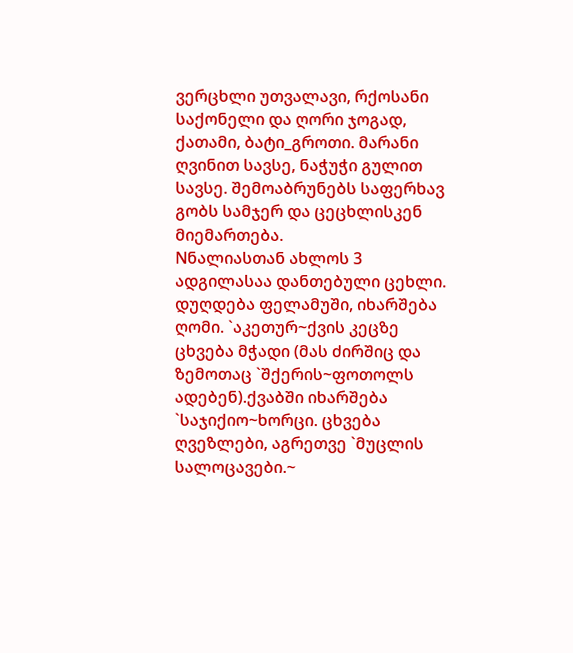ვერცხლი უთვალავი, რქოსანი საქონელი და ღორი ჯოგად, ქათამი, ბატი_გროთი. მარანი ღვინით სავსე, ნაჭუჭი გულით სავსე. შემოაბრუნებს საფერხავ გობს სამჯერ და ცეცხლისკენ მიემართება.
Nნალიასთან ახლოს 3 ადგილასაა დანთებული ცეხლი. დუღდება ფელამუში, იხარშება ღომი. `აკეთურ~ქვის კეცზე ცხვება მჭადი (მას ძირშიც და ზემოთაც `შქერის~ფოთოლს ადებენ).ქვაბში იხარშება `საჯიქიო~ხორცი. ცხვება ღვეზლები, აგრეთვე `მუცლის სალოცავები.~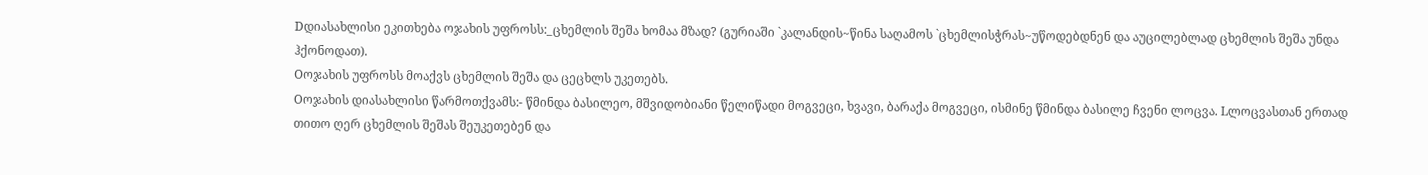Dდიასახლისი ეკითხება ოჯახის უფროსს:_ცხემლის შეშა ხომაა მზად? (გურიაში `კალანდის~წინა საღამოს `ცხემლისჭრას~უწოდებდნენ და აუცილებლად ცხემლის შეშა უნდა ჰქონოდათ).
Oოჯახის უფროსს მოაქვს ცხემლის შეშა და ცეცხლს უკეთებს.
Oოჯახის დიასახლისი წარმოთქვამს:- წმინდა ბასილეო, მშვიდობიანი წელიწადი მოგვეცი, ხვავი, ბარაქა მოგვეცი, ისმინე წმინდა ბასილე ჩვენი ლოცვა. Lლოცვასთან ერთად თითო ღერ ცხემლის შეშას შეუკეთებენ და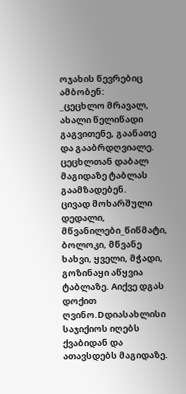ოჯახის წევრებიც ამბობენ:
_ცეცხლო მრავალ, ახალი წელიწადი გაგვითენე, გაანათე და გააბრდღვიალე.
ცეცხლთან დაბალ მაგიდაზე ტაბლას გაამზადებენ.
ცივად მოხარშული დედალი, მწვანილები_წიწმატი, ბოლოკი, მწვანე ხახვი, ყველი, მჭადი, გოზინაყი აწყვია ტაბლაზე. Aიქვე დგას დოქით ღვინო.Dდიასახლისი საჯიქიოს იღებს ქვაბიდან და ათავსდებს მაგიდაზე.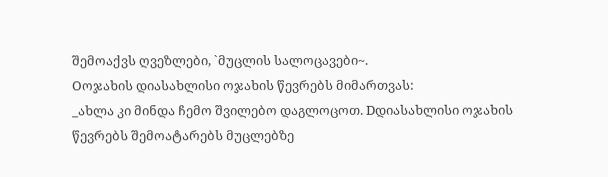შემოაქვს ღვეზლები, `მუცლის სალოცავები~.
Oოჯახის დიასახლისი ოჯახის წევრებს მიმართვას:
_ახლა კი მინდა ჩემო შვილებო დაგლოცოთ. Dდიასახლისი ოჯახის წევრებს შემოატარებს მუცლებზე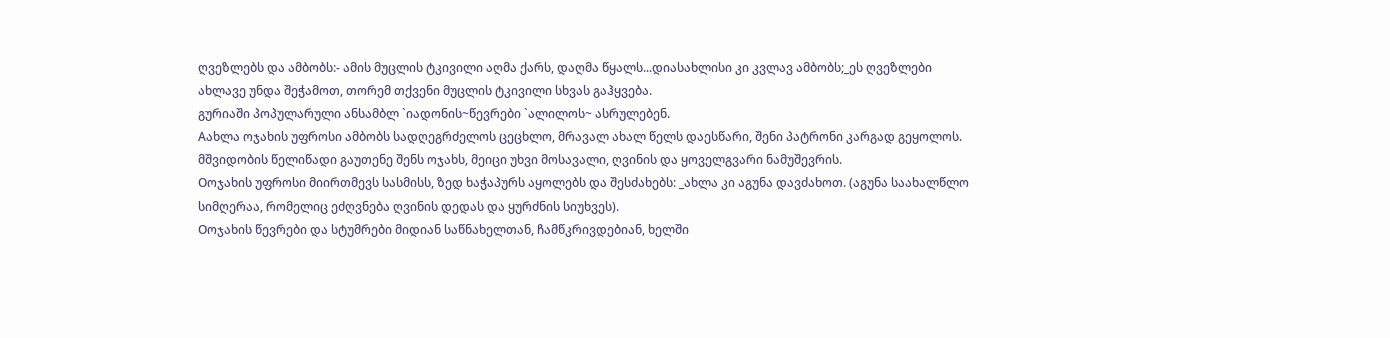ღვეზლებს და ამბობს:- ამის მუცლის ტკივილი აღმა ქარს, დაღმა წყალს...დიასახლისი კი კვლავ ამბობს;_ეს ღვეზლები ახლავე უნდა შეჭამოთ, თორემ თქვენი მუცლის ტკივილი სხვას გაჰყვება.
გურიაში პოპულარული ანსამბლ `იადონის~წევრები `ალილოს~ ასრულებენ.
Aახლა ოჯახის უფროსი ამბობს სადღეგრძელოს ცეცხლო, მრავალ ახალ წელს დაესწარი, შენი პატრონი კარგად გეყოლოს. მშვიდობის წელიწადი გაუთენე შენს ოჯახს, მეიცი უხვი მოსავალი, ღვინის და ყოველგვარი ნამუშევრის.
Oოჯახის უფროსი მიირთმევს სასმისს, ზედ ხაჭაპურს აყოლებს და შესძახებს: _ახლა კი აგუნა დავძახოთ. (აგუნა საახალწლო სიმღერაა, რომელიც ეძღვნება ღვინის დედას და ყურძნის სიუხვეს).
Oოჯახის წევრები და სტუმრები მიდიან საწნახელთან, ჩამწკრივდებიან, ხელში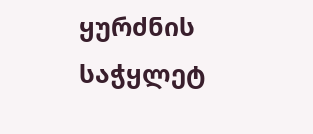ყურძნის საჭყლეტ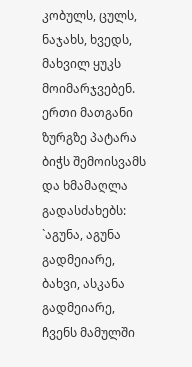კობულს, ცულს, ნაჯახს, ხვედს, მახვილ ყუკს მოიმარჯვებენ. ერთი მათგანი ზურგზე პატარა ბიჭს შემოისვამს და ხმამაღლა გადასძახებს:
`აგუნა, აგუნა გადმეიარე,
ბახვი, ასკანა გადმეიარე,
ჩვენს მამულში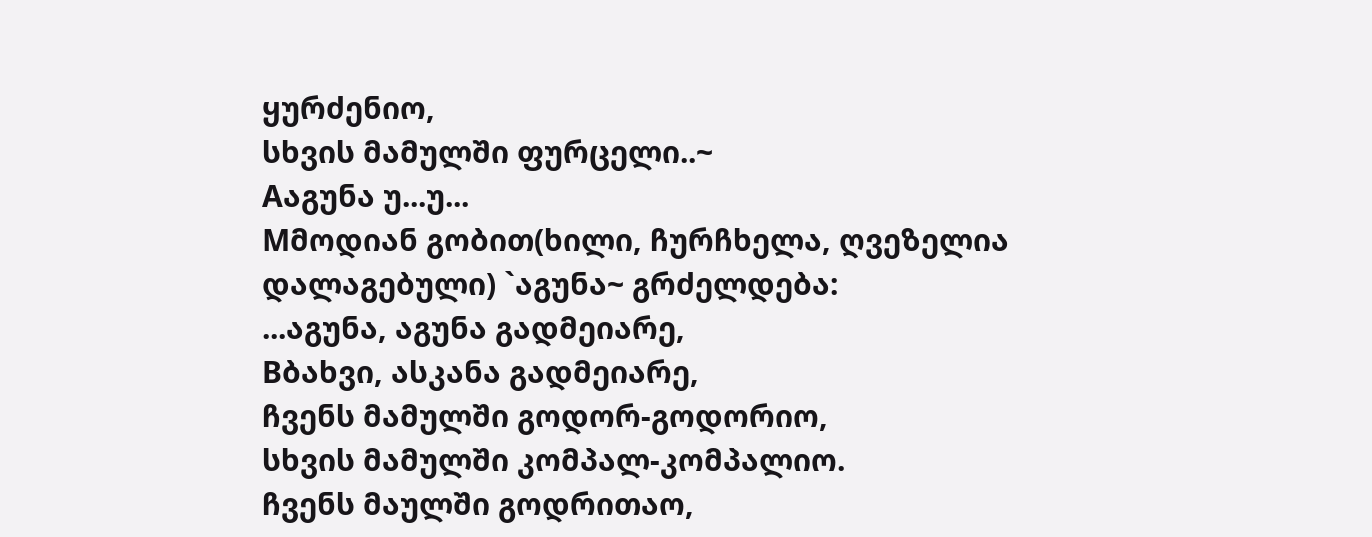ყურძენიო,
სხვის მამულში ფურცელი..~
Aაგუნა უ...უ...
Mმოდიან გობით(ხილი, ჩურჩხელა, ღვეზელია დალაგებული) `აგუნა~ გრძელდება:
...აგუნა, აგუნა გადმეიარე,
Bბახვი, ასკანა გადმეიარე,
ჩვენს მამულში გოდორ-გოდორიო,
სხვის მამულში კომპალ-კომპალიო.
ჩვენს მაულში გოდრითაო,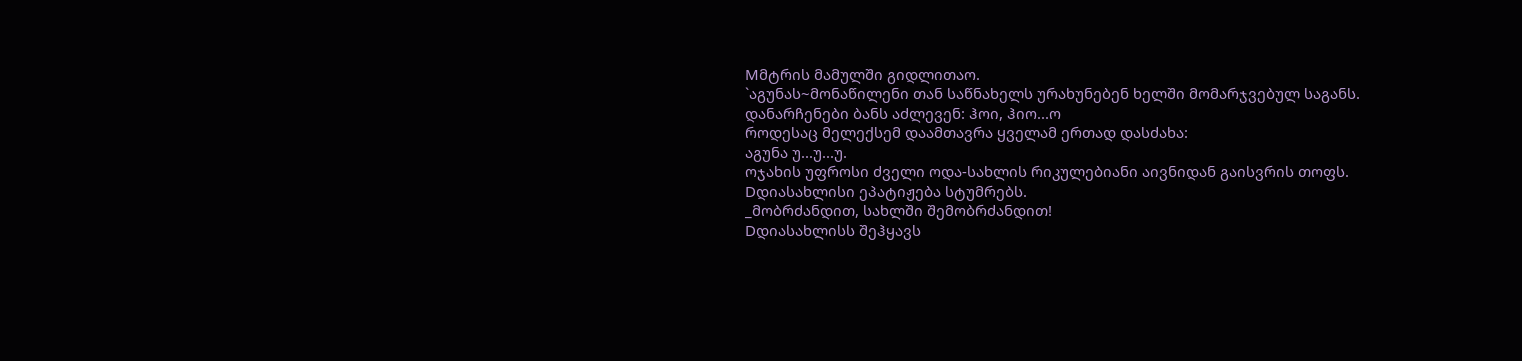Mმტრის მამულში გიდლითაო.
`აგუნას~მონაწილენი თან საწნახელს ურახუნებენ ხელში მომარჯვებულ საგანს.
დანარჩენები ბანს აძლევენ: ჰოი, ჰიო...ო
როდესაც მელექსემ დაამთავრა ყველამ ერთად დასძახა:
აგუნა უ...უ...უ.
ოჯახის უფროსი ძველი ოდა-სახლის რიკულებიანი აივნიდან გაისვრის თოფს.
Dდიასახლისი ეპატიჟება სტუმრებს.
_მობრძანდით, სახლში შემობრძანდით!
Dდიასახლისს შეჰყავს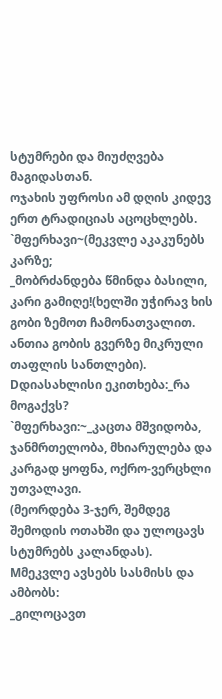სტუმრები და მიუძღვება მაგიდასთან.
ოჯახის უფროსი ამ დღის კიდევ ერთ ტრადიციას აცოცხლებს. `მფერხავი~(მეკვლე აკაკუნებს კარზე;
_მობრძანდება წმინდა ბასილი, კარი გამიღე!(ხელში უჭირავ ხის გობი ზემოთ ჩამონათვალით. ანთია გობის გვერზე მიკრული თაფლის სანთლები).
Dდიასახლისი ეკითხება:_რა მოგაქვს?
`მფერხავი:~_კაცთა მშვიდობა, ჯანმრთელობა, მხიარულება და კარგად ყოფნა, ოქრო-ვერცხლი უთვალავი.
(მეორდება 3-ჯერ, შემდეგ შემოდის ოთახში და ულოცავს სტუმრებს კალანდას).
Mმეკვლე ავსებს სასმისს და ამბობს:
_გილოცავთ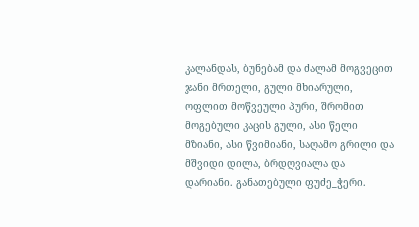კალანდას, ბუნებამ და ძალამ მოგვეცით ჯანი მრთელი, გული მხიარული, ოფლით მოწვეული პური, შრომით მოგებული კაცის გული, ასი წელი მზიანი, ასი წვიმიანი, საღამო გრილი და მშვიდი დილა, ბრდღვიალა და დარიანი. განათებული ფუძე_ჭერი.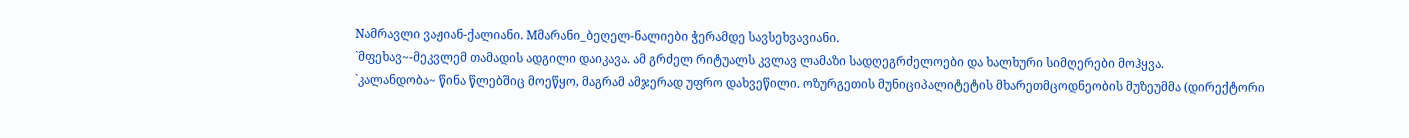Nამრავლი ვაჟიან-ქალიანი. Mმარანი_ბეღელ-ნალიები ჭერამდე სავსეხვავიანი.
`მფეხავ~-მეკვლემ თამადის ადგილი დაიკავა. ამ გრძელ რიტუალს კვლავ ლამაზი სადღეგრძელოები და ხალხური სიმღერები მოჰყვა.
`კალანდობა~ წინა წლებშიც მოეწყო, მაგრამ ამჯერად უფრო დახვეწილი. ოზურგეთის მუნიციპალიტეტის მხარეთმცოდნეობის მუზეუმმა (დირექტორი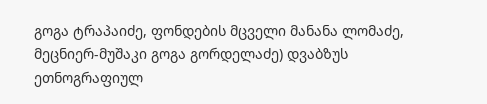გოგა ტრაპაიძე, ფონდების მცველი მანანა ლომაძე, მეცნიერ-მუშაკი გოგა გორდელაძე) დვაბზუს ეთნოგრაფიულ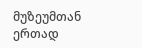მუზეუმთან ერთად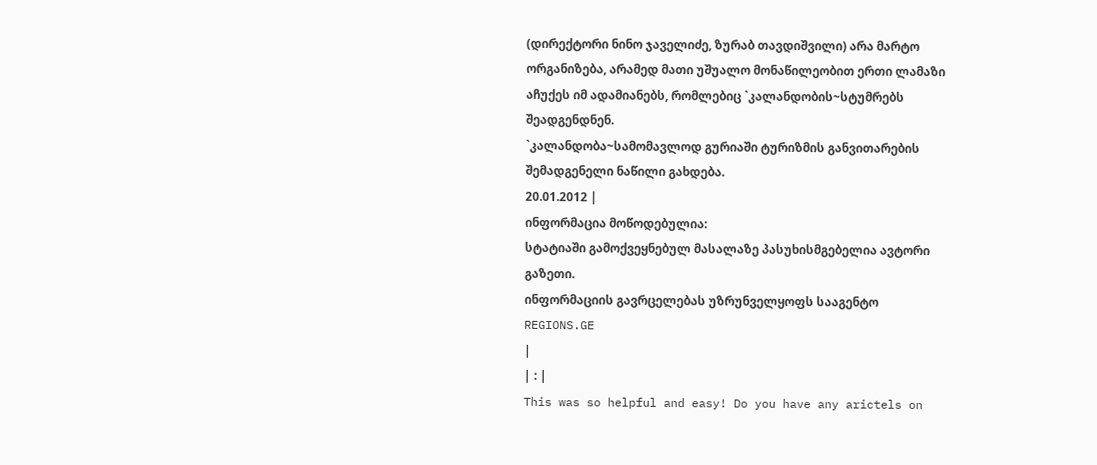(დირექტორი ნინო ჯაველიძე, ზურაბ თავდიშვილი) არა მარტო ორგანიზება, არამედ მათი უშუალო მონაწილეობით ერთი ლამაზი აჩუქეს იმ ადამიანებს, რომლებიც `კალანდობის~სტუმრებს შეადგენდნენ.
`კალანდობა~სამომავლოდ გურიაში ტურიზმის განვითარების შემადგენელი ნაწილი გახდება.
20.01.2012 |
ინფორმაცია მოწოდებულია:
სტატიაში გამოქვეყნებულ მასალაზე პასუხისმგებელია ავტორი გაზეთი.
ინფორმაციის გავრცელებას უზრუნველყოფს სააგენტო
REGIONS.GE
|
| : |
This was so helpful and easy! Do you have any arictels on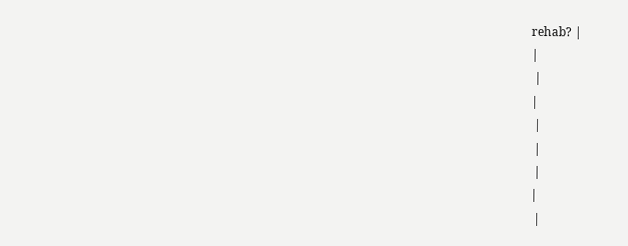rehab? |
|
 |
|
 |
 |
 |
|
 |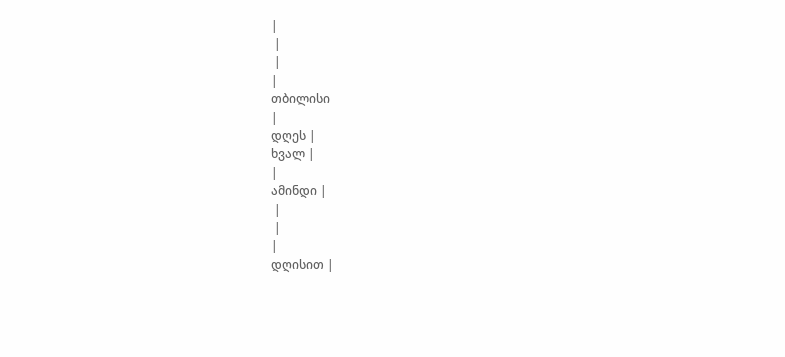|
 |
 |
|
თბილისი
|
დღეს |
ხვალ |
|
ამინდი |
 |
 |
|
დღისით |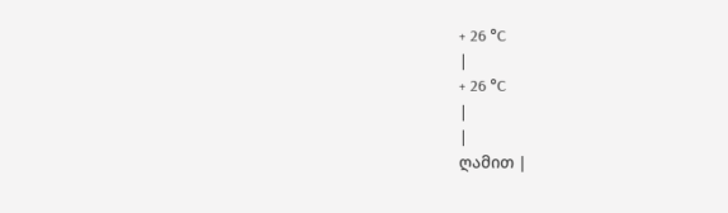+ 26 °C
|
+ 26 °C
|
|
ღამით |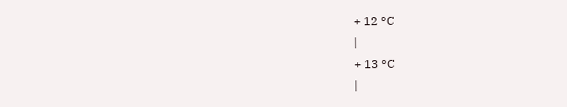+ 12 °C
|
+ 13 °C
|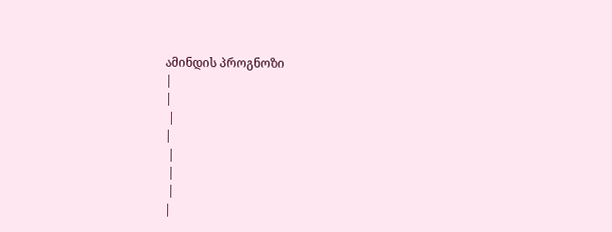ამინდის პროგნოზი
|
|
 |
|
 |
 |
 |
|